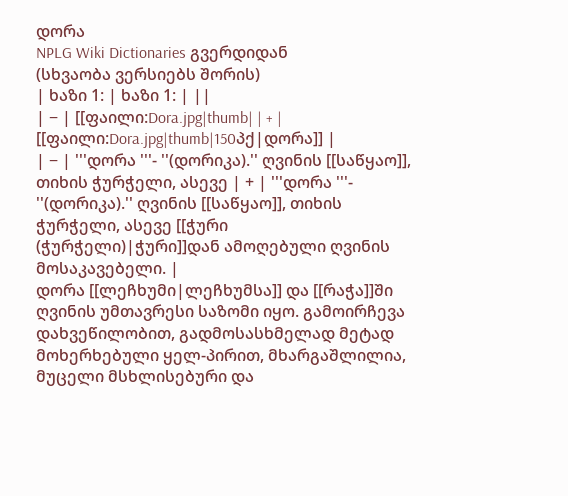დორა
NPLG Wiki Dictionaries გვერდიდან
(სხვაობა ვერსიებს შორის)
| ხაზი 1: | ხაზი 1: | ||
| − | [[ფაილი:Dora.jpg|thumb| | + | [[ფაილი:Dora.jpg|thumb|150პქ|დორა]] |
| − | '''დორა '''- ''(დორიკა).'' ღვინის [[საწყაო]], თიხის ჭურჭელი, ასევე | + | '''დორა '''- ''(დორიკა).'' ღვინის [[საწყაო]], თიხის ჭურჭელი, ასევე [[ჭური (ჭურჭელი)|ჭური]]დან ამოღებული ღვინის მოსაკავებელი. |
დორა [[ლეჩხუმი|ლეჩხუმსა]] და [[რაჭა]]ში ღვინის უმთავრესი საზომი იყო. გამოირჩევა დახვეწილობით, გადმოსასხმელად მეტად მოხერხებული ყელ-პირით, მხარგაშლილია, მუცელი მსხლისებური და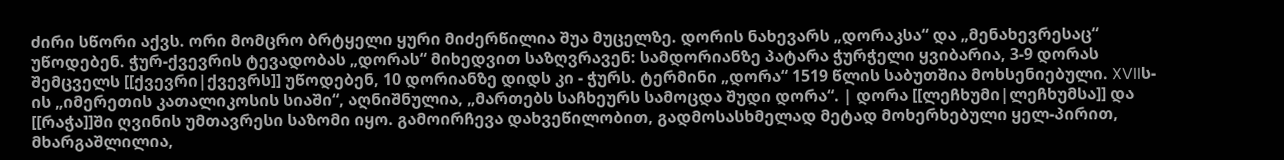ძირი სწორი აქვს. ორი მომცრო ბრტყელი ყური მიძერწილია შუა მუცელზე. დორის ნახევარს „დორაკსა“ და „მენახევრესაც“ უწოდებენ. ჭურ-ქვევრის ტევადობას „დორას“ მიხედვით საზღვრავენ: სამდორიანზე პატარა ჭურჭელი ყვიბარია, 3-9 დორას შემცველს [[ქვევრი|ქვევრს]] უწოდებენ, 10 დორიანზე დიდს კი - ჭურს. ტერმინი „დორა“ 1519 წლის საბუთშია მოხსენიებული. XVIIს-ის „იმერეთის კათალიკოსის სიაში“, აღნიშნულია, „მართებს საჩხეურს სამოცდა შუდი დორა“. | დორა [[ლეჩხუმი|ლეჩხუმსა]] და [[რაჭა]]ში ღვინის უმთავრესი საზომი იყო. გამოირჩევა დახვეწილობით, გადმოსასხმელად მეტად მოხერხებული ყელ-პირით, მხარგაშლილია,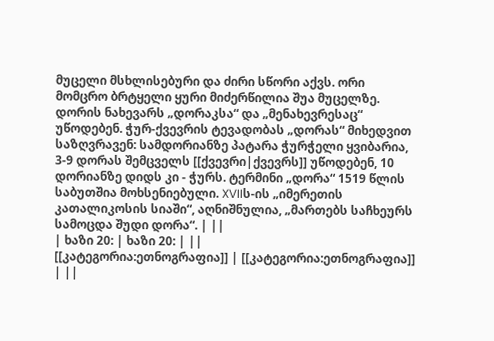მუცელი მსხლისებური და ძირი სწორი აქვს. ორი მომცრო ბრტყელი ყური მიძერწილია შუა მუცელზე. დორის ნახევარს „დორაკსა“ და „მენახევრესაც“ უწოდებენ. ჭურ-ქვევრის ტევადობას „დორას“ მიხედვით საზღვრავენ: სამდორიანზე პატარა ჭურჭელი ყვიბარია, 3-9 დორას შემცველს [[ქვევრი|ქვევრს]] უწოდებენ, 10 დორიანზე დიდს კი - ჭურს. ტერმინი „დორა“ 1519 წლის საბუთშია მოხსენიებული. XVIIს-ის „იმერეთის კათალიკოსის სიაში“, აღნიშნულია, „მართებს საჩხეურს სამოცდა შუდი დორა“. | ||
| ხაზი 20: | ხაზი 20: | ||
[[კატეგორია:ეთნოგრაფია]] | [[კატეგორია:ეთნოგრაფია]] | ||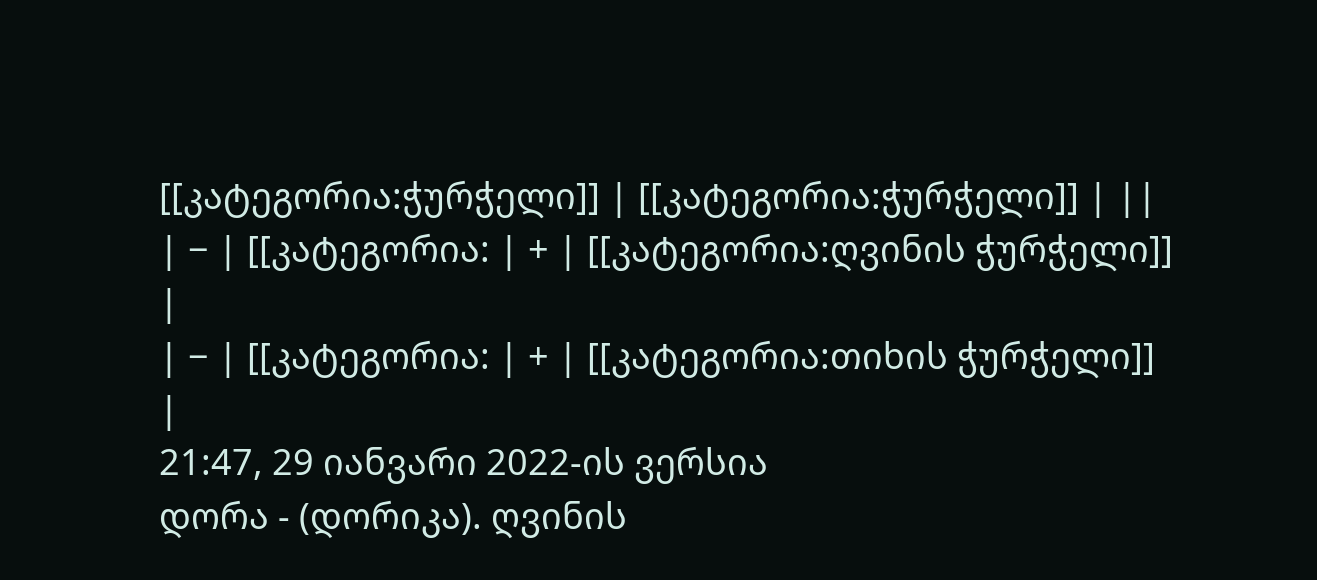[[კატეგორია:ჭურჭელი]] | [[კატეგორია:ჭურჭელი]] | ||
| − | [[კატეგორია: | + | [[კატეგორია:ღვინის ჭურჭელი]] |
| − | [[კატეგორია: | + | [[კატეგორია:თიხის ჭურჭელი]] |
21:47, 29 იანვარი 2022-ის ვერსია
დორა - (დორიკა). ღვინის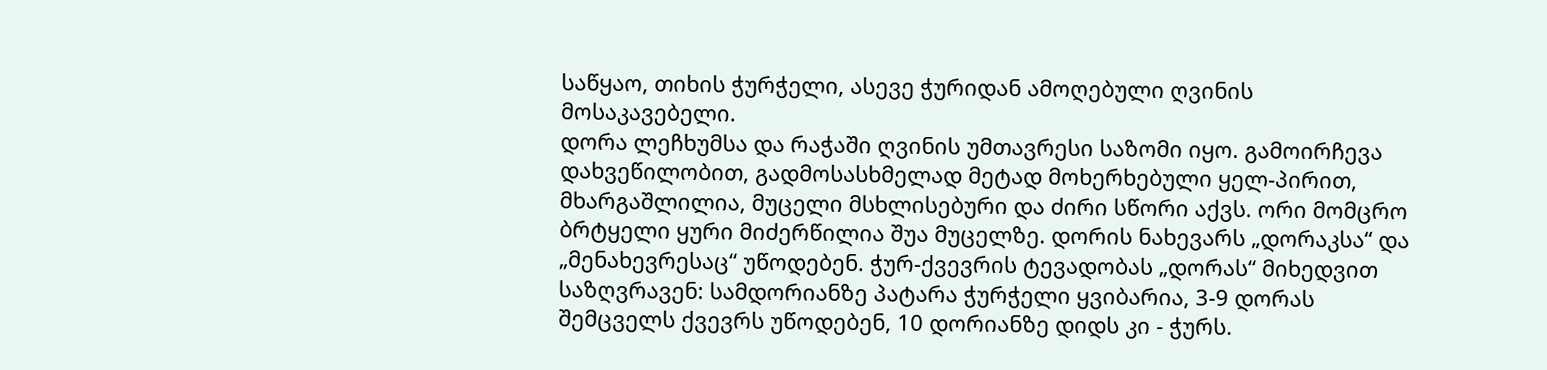საწყაო, თიხის ჭურჭელი, ასევე ჭურიდან ამოღებული ღვინის მოსაკავებელი.
დორა ლეჩხუმსა და რაჭაში ღვინის უმთავრესი საზომი იყო. გამოირჩევა დახვეწილობით, გადმოსასხმელად მეტად მოხერხებული ყელ-პირით, მხარგაშლილია, მუცელი მსხლისებური და ძირი სწორი აქვს. ორი მომცრო ბრტყელი ყური მიძერწილია შუა მუცელზე. დორის ნახევარს „დორაკსა“ და „მენახევრესაც“ უწოდებენ. ჭურ-ქვევრის ტევადობას „დორას“ მიხედვით საზღვრავენ: სამდორიანზე პატარა ჭურჭელი ყვიბარია, 3-9 დორას შემცველს ქვევრს უწოდებენ, 10 დორიანზე დიდს კი - ჭურს.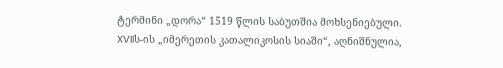ტერმინი „დორა“ 1519 წლის საბუთშია მოხსენიებული. XVIIს-ის „იმერეთის კათალიკოსის სიაში“, აღნიშნულია,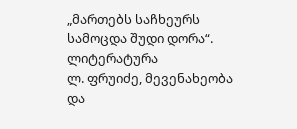„მართებს საჩხეურს სამოცდა შუდი დორა“.
ლიტერატურა
ლ. ფრუიძე, მევენახეობა და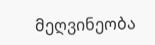მეღვინეობა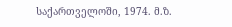საქართველოში, 1974. მ.ზ.